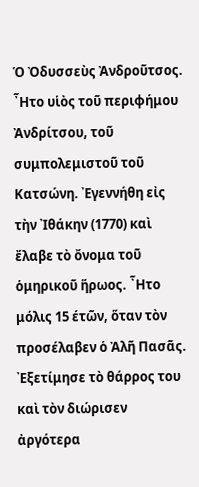Ὁ Ὀδυσσεὺς Ἀνδροῦτσος. ῏Ητο υἱὸς τοῦ περιφήμου Ἀνδρίτσου, τοῦ συμπολεμιστοῦ τοῦ Κατσώνη. ᾽Εγεννήθη εἰς τὴν ᾽Ιθάκην (1770) καὶ ἔλαβε τὸ ὄνομα τοῦ ὁμηρικοῦ ἥρωος. ῏Ητο μόλις 15 έτῶν, ὅταν τὸν προσέλαβεν ὁ Ἀλῆ Πασᾶς. ᾽Εξετίμησε τὸ θάρρος του καὶ τὸν διώρισεν ἀργότερα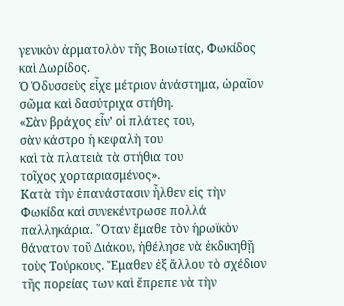γενικὸν ἀρματολὸν τῆς Βοιωτίας, Φωκίδος καὶ Δωρίδος.
Ὁ Ὀδυσσεὺς εἶχε μέτριον ἀνάστημα, ὡραῖον σῶμα καὶ δασύτριχα στήθη.
«Σὰν βράχος εἶν’ οἱ πλάτες του,
σὰν κάστρο ἡ κεφαλὴ του
καὶ τὰ πλατειὰ τὰ στήθια του
τοῖχος χορταριασμένος».
Κατὰ τὴν ἐπανάστασιν ἦλθεν εἰς τὴν Φωκίδα καὶ συνεκέντρωσε πολλά παλληκάρια. ῞Οταν ἔμαθε τὸν ἡρωϊκὸν θάνατον τοῦ Διάκου, ἠθέλησε νὰ ἐκδικηθῇ τοὺς Τούρκους. Ἔμαθεν ἐξ ἄλλου τὸ σχέδιον τῆς πορείας των καὶ ἔπρεπε νὰ τὴν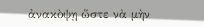ἀνακὸψῃ ὥστε νὰ μὴν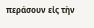περάσουν εἰς τὴν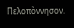Πελοπὸννησον.